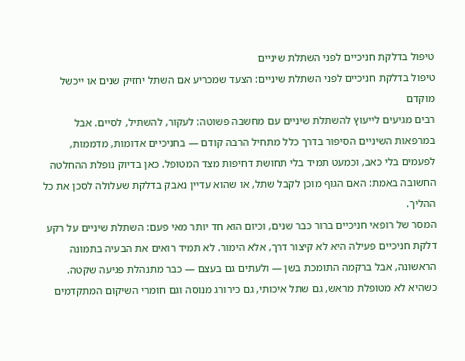טיפול בדלקת חניכיים לפני השתלת שיניים
טיפול בדלקת חניכיים לפני השתלת שיניים: הצעד שמכריע אם השתל יחזיק שנים או ייכשל מוקדם
רבים מגיעים לייעוץ להשתלת שיניים עם מחשבה פשוטה: לעקור, להשתיל, לסיים. אבל במרפאות השיניים הסיפור בדרך כלל מתחיל הרבה קודם — בחניכיים אדומות, מדממות, לפעמים בלי כאב, וכמעט תמיד בלי תחושת דחיפות מצד המטופל. כאן בדיוק נופלת ההחלטה החשובה באמת: האם הגוף מוכן לקבל שתל, או שהוא עדיין נאבק בדלקת שעלולה לסכן את כל ההליך.
המסר של רופאי חניכיים ברור כבר שנים, וכיום הוא חד יותר מאי פעם: השתלת שיניים על רקע דלקת חניכיים פעילה היא לא קיצור דרך, אלא הימור. לא תמיד רואים את הבעיה בתמונה הראשונה, אבל ברקמה התומכת בשן — ולעתים גם בעצם — כבר מתנהלת פגיעה שקטה. כשהיא לא מטופלת מראש, גם שתל איכותי, גם כירורג מנוסה וגם חומרי השיקום המתקדמים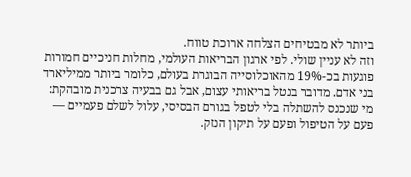ביותר לא מבטיחים הצלחה ארוכת טווח.
וזה לא עניין שולי. לפי ארגון הבריאות העולמי, מחלות חניכיים חמורות פוגעות בכ-19% מהאוכלוסייה הבוגרת בעולם, כלומר ביותר ממיליארד בני אדם. מדובר בנטל בריאותי עצום, אבל גם בבעיה צרכנית מובהקת: מי שנכנס להשתלה בלי לטפל בגורם הבסיסי, עלול לשלם פעמיים — פעם על הטיפול ופעם על תיקון הנזק.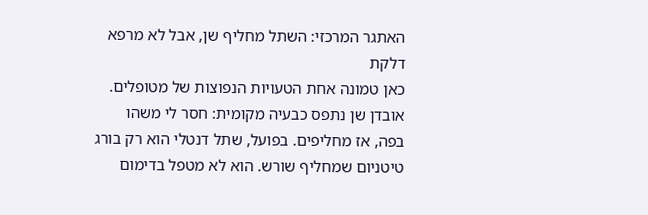האתגר המרכזי: השתל מחליף שן, אבל לא מרפא דלקת
כאן טמונה אחת הטעויות הנפוצות של מטופלים. אובדן שן נתפס כבעיה מקומית: חסר לי משהו בפה, אז מחליפים. בפועל, שתל דנטלי הוא רק בורג טיטניום שמחליף שורש. הוא לא מטפל בדימום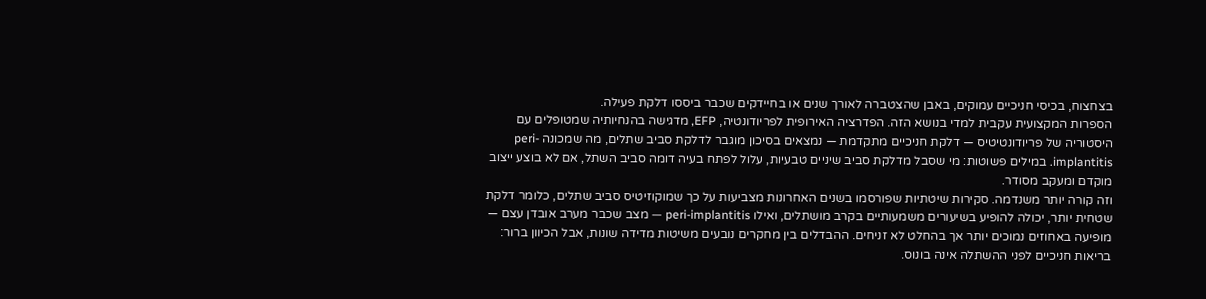בצחצוח, בכיסי חניכיים עמוקים, באבן שהצטברה לאורך שנים או בחיידקים שכבר ביססו דלקת פעילה.
הספרות המקצועית עקבית למדי בנושא הזה. הפדרציה האירופית לפריודונטיה, EFP, מדגישה בהנחיותיה שמטופלים עם היסטוריה של פריודונטיטיס — דלקת חניכיים מתקדמת — נמצאים בסיכון מוגבר לדלקת סביב שתלים, מה שמכונה peri-implantitis. במילים פשוטות: מי שסבל מדלקת סביב שיניים טבעיות, עלול לפתח בעיה דומה סביב השתל, אם לא בוצע ייצוב מוקדם ומעקב מסודר.
וזה קורה יותר משנדמה. סקירות שיטתיות שפורסמו בשנים האחרונות מצביעות על כך שמוקוזיטיס סביב שתלים, כלומר דלקת שטחית יותר, יכולה להופיע בשיעורים משמעותיים בקרב מושתלים, ואילו peri-implantitis — מצב שכבר מערב אובדן עצם — מופיעה באחוזים נמוכים יותר אך בהחלט לא זניחים. ההבדלים בין מחקרים נובעים משיטות מדידה שונות, אבל הכיוון ברור: בריאות חניכיים לפני ההשתלה אינה בונוס.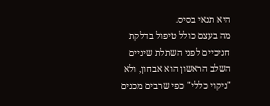היא תנאי בסיס.
מה בעצם כולל טיפול בדלקת חניכיים לפני השתלת שיניים
השלב הראשון הוא אבחון, ולא "ניקוי כללי" כפי שרבים מכנים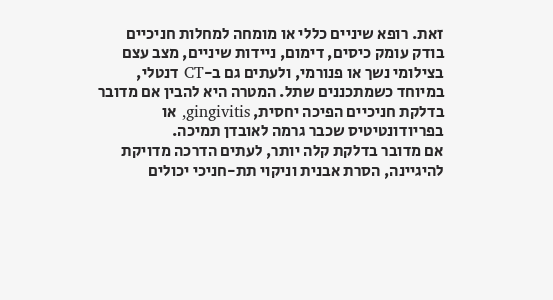זאת. רופא שיניים כללי או מומחה למחלות חניכיים בודק עומק כיסים, דימום, ניידות שיניים, מצב עצם בצילומי נשך או פנורמי, ולעתים גם ב-CT דנטלי, במיוחד כשמתכננים שתל. המטרה היא להבין אם מדובר בדלקת חניכיים הפיכה יחסית, gingivitis, או בפריודונטיטיס שכבר גרמה לאובדן תמיכה.
אם מדובר בדלקת קלה יותר, לעתים הדרכה מדויקת להיגיינה, הסרת אבנית וניקוי תת-חניכי יכולים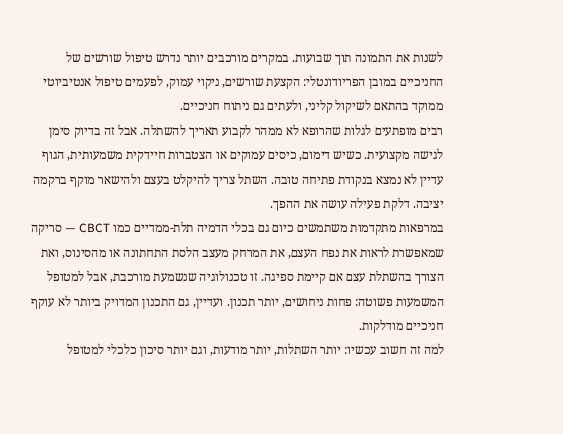לשנות את התמונה תוך שבועות. במקרים מורכבים יותר נדרש טיפול שורשים של החניכיים במובן הפריודונטלי: הקצעת שורשים, ניקוי עמוק, לפעמים טיפול אנטיביוטי ממוקד בהתאם לשיקול קליני, ולעתים גם ניתוח חניכיים.
רבים מופתעים לגלות שהרופא לא ממהר לקבוע תאריך להשתלה. אבל זה בדיוק סימן לגישה מקצועית. כשיש דימום, כיסים עמוקים או הצטברות חיידקית משמעותית, הגוף עדיין לא נמצא בנקודת פתיחה טובה. השתל צריך להיקלט בעצם ולהישאר מוקף ברקמה יציבה. דלקת פעילה עושה את ההפך.
במרפאות מתקדמות משתמשים כיום גם בכלי הדמיה תלת-ממדיים כמו CBCT — סריקה שמאפשרת לראות את נפח העצם, את המרחק מעצב הלסת התחתונה או מהסינוס, ואת הצורך בהשתלת עצם אם קיימת ספיגה. זו טכנולוגיה שנשמעת מורכבת, אבל למטופל המשמעות פשוטה: פחות ניחושים, יותר תכנון. ועדיין, גם התכנון המדויק ביותר לא עוקף חניכיים מודלקות.
למה זה חשוב עכשיו: יותר השתלות, יותר מודעות, וגם יותר סיכון כלכלי למטופל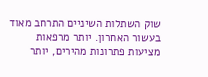שוק השתלות השיניים התרחב מאוד בעשור האחרון. יותר מרפאות מציעות פתרונות מהירים, יותר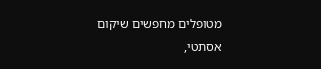מטופלים מחפשים שיקום אסתטי,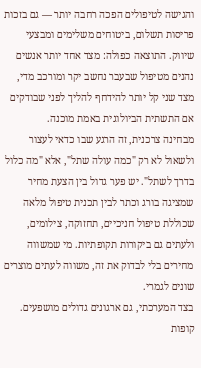והגישה לטיפולים הפכה רחבה יותר — גם בזכות פריסות תשלום, ביטוחים משלימים ומבצעי שיווק. התוצאה כפולה: מצד אחד יותר אנשים נהנים מטיפול שבעבר נחשב יקר ומורכב מדי, מצד שני קל יותר להידחף להליך לפני שבודקים אם התשתית הביולוגית באמת מוכנה.
מבחינה צרכנית, זה הרגע שבו כדאי לעצור ולשאול לא רק "כמה עולה שתל", אלא "מה כלול בדרך לשתל". יש פער גדול בין הצעת מחיר שמציגה בורג וכתר לבין תכנית טיפול מלאה שכוללת טיפול חניכיים, תחזוקה, צילומים, ולעתים גם ביקורות תקופתיות. מי שמשווה מחירים בלי לבדוק את זה, משווה לעתים מוצרים שונים לגמרי.
בצד המערכתי, גם ארגונים גדולים מושפעים. קופות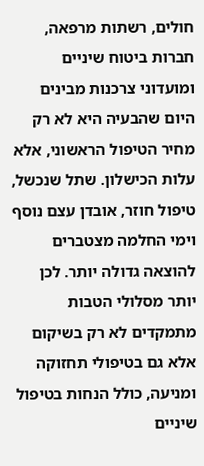חולים, רשתות מרפאה, חברות ביטוח שיניים ומועדוני צרכנות מבינים היום שהבעיה היא לא רק מחיר הטיפול הראשוני, אלא עלות הכישלון. שתל שנכשל, טיפול חוזר, אובדן עצם נוסף וימי החלמה מצטברים להוצאה גדולה יותר. לכן יותר מסלולי הטבות מתמקדים לא רק בשיקום אלא גם בטיפולי תחזוקה ומניעה, כולל הנחות בטיפול שיניים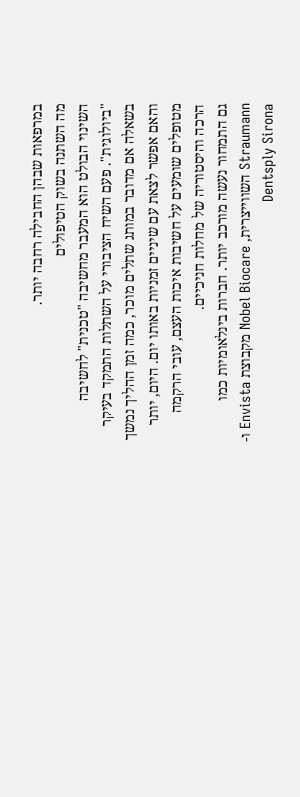במרפאות שבהן החבילה רחבה יותר.
מה השתנה בשוק הטיפולים
השינוי הבולט הוא המעבר מחשיבה "טכנית" לחשיבה "ביולוגית". פעם השיח הציבורי על השתלות התמקד בעיקר בשאלה אם מדובר במותג שתלים מוכר, כמה זמן ההליך נמשך והאם אפשר לצאת עם שיניים זמניות באותו יום. היום, יותר מטופלים שומעים על חשיבות איכות העצם, עובי הרקמה הרכה והיסטוריה של מחלות חניכיים.
גם התמחור נעשה מורכב יותר. חברות בינלאומיות כמו Straumann השווייצרית, Nobel Biocare מקבוצת Envista ו-Dentsply Sirona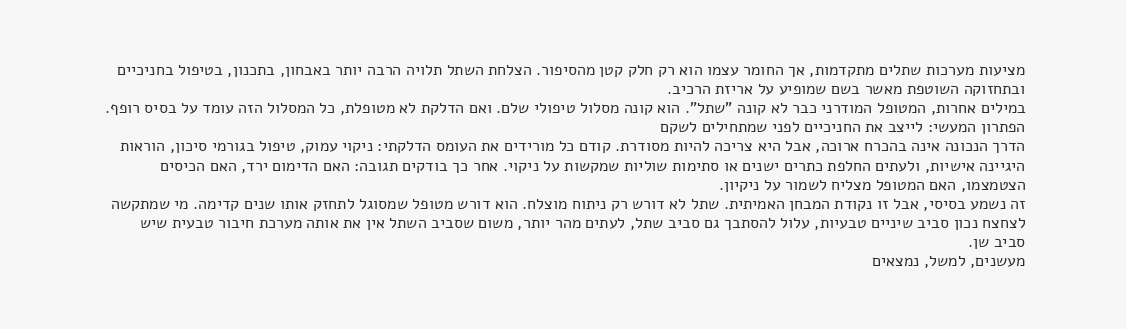מציעות מערכות שתלים מתקדמות, אך החומר עצמו הוא רק חלק קטן מהסיפור. הצלחת השתל תלויה הרבה יותר באבחון, בתכנון, בטיפול בחניכיים ובתחזוקה השוטפת מאשר בשם שמופיע על אריזת הרכיב.
במילים אחרות, המטופל המודרני כבר לא קונה "שתל". הוא קונה מסלול טיפולי שלם. ואם הדלקת לא מטופלת, כל המסלול הזה עומד על בסיס רופף.
הפתרון המעשי: לייצב את החניכיים לפני שמתחילים לשקם
הדרך הנכונה אינה בהכרח ארוכה, אבל היא צריכה להיות מסודרת. קודם כל מורידים את העומס הדלקתי: ניקוי עמוק, טיפול בגורמי סיכון, הוראות היגיינה אישיות, ולעתים החלפת כתרים ישנים או סתימות שוליות שמקשות על ניקוי. אחר כך בודקים תגובה: האם הדימום ירד, האם הכיסים הצטמצמו, האם המטופל מצליח לשמור על ניקיון.
זה נשמע בסיסי, אבל זו נקודת המבחן האמיתית. שתל לא דורש רק ניתוח מוצלח. הוא דורש מטופל שמסוגל לתחזק אותו שנים קדימה. מי שמתקשה לצחצח נכון סביב שיניים טבעיות, עלול להסתבך גם סביב שתל, לעתים מהר יותר, משום שסביב השתל אין את אותה מערכת חיבור טבעית שיש סביב שן.
מעשנים, למשל, נמצאים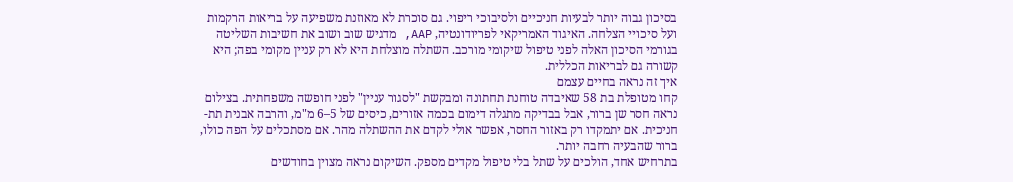בסיכון גבוה יותר לבעיות חניכיים ולסיבוכי ריפוי. גם סוכרת לא מאוזנת משפיעה על בריאות הרקמות ועל סיכויי הצלחה. האיגוד האמריקאי לפריודונטיה, AAP, מדגיש שוב ושוב את חשיבות השליטה בגורמי הסיכון האלה לפני טיפול שיקומי מורכב. השתלה מוצלחת היא לא רק עניין מקומי בפה; היא קשורה גם לבריאות הכללית.
איך זה נראה בחיים עצמם
קחו מטופלת בת 58 שאיבדה טוחנת תחתונה ומבקשת "לסגור עניין" לפני חופשה משפחתית. בצילום נראה חסר שן ברור, אבל בבדיקה מתגלה דימום בכמה אזורים, כיסים של 5–6 מ"מ, והרבה אבנית תת-חניכית. אם יתמקדו רק באזור החסר, אפשר אולי לקדם את ההשתלה מהר. אם מסתכלים על הפה כולו, ברור שהבעיה רחבה יותר.
בתרחיש אחד, הולכים על שתל בלי טיפול מקדים מספק. השיקום נראה מצוין בחודשים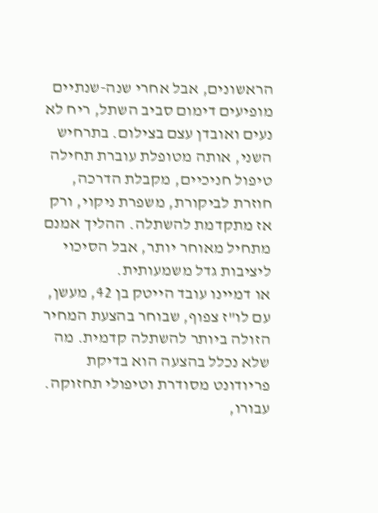הראשונים, אבל אחרי שנה-שנתיים מופיעים דימום סביב השתל, ריח לא נעים ואובדן עצם בצילום. בתרחיש השני, אותה מטופלת עוברת תחילה טיפול חניכיים, מקבלת הדרכה, חוזרת לביקורת, משפרת ניקוי, ורק אז מתקדמת להשתלה. ההליך אמנם מתחיל מאוחר יותר, אבל הסיכוי ליציבות גדל משמעותית.
או דמיינו עובד הייטק בן 42, מעשן, עם לו"ז צפוף, שבוחר בהצעת המחיר הזולה ביותר להשתלה קדמית. מה שלא נכלל בהצעה הוא בדיקת פריודונט מסודרת וטיפולי תחזוקה. עבורו,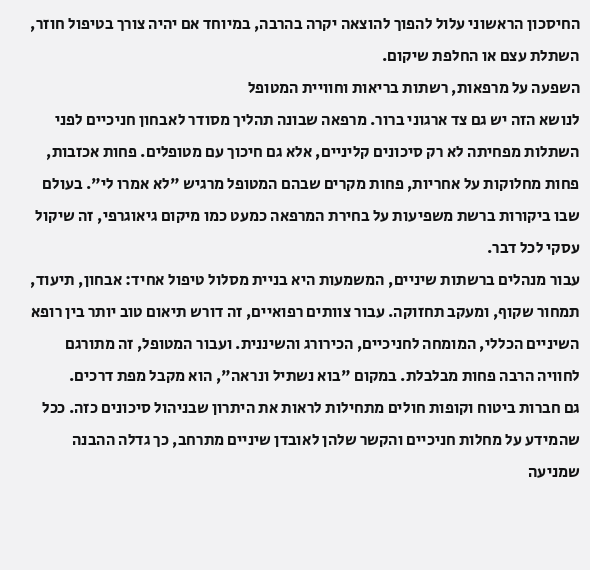החיסכון הראשוני עלול להפוך להוצאה יקרה בהרבה, במיוחד אם יהיה צורך בטיפול חוזר, השתלת עצם או החלפת שיקום.
השפעה על מרפאות, רשתות בריאות וחוויית המטופל
לנושא הזה יש גם צד ארגוני ברור. מרפאה שבונה תהליך מסודר לאבחון חניכיים לפני השתלות מפחיתה לא רק סיכונים קליניים, אלא גם חיכוך עם מטופלים. פחות אכזבות, פחות מחלוקות על אחריות, פחות מקרים שבהם המטופל מרגיש "לא אמרו לי". בעולם שבו ביקורות ברשת משפיעות על בחירת המרפאה כמעט כמו מיקום גיאוגרפי, זה שיקול עסקי לכל דבר.
עבור מנהלים ברשתות שיניים, המשמעות היא בניית מסלול טיפול אחיד: אבחון, תיעוד, תמחור שקוף, ומעקב תחזוקה. עבור צוותים רפואיים, זה דורש תיאום טוב יותר בין רופא השיניים הכללי, המומחה לחניכיים, הכירורג והשיננית. ועבור המטופל, זה מתורגם לחוויה הרבה פחות מבלבלת. במקום "בוא נשתיל ונראה", הוא מקבל מפת דרכים.
גם חברות ביטוח וקופות חולים מתחילות לראות את היתרון שבניהול סיכונים כזה. ככל שהמידע על מחלות חניכיים והקשר שלהן לאובדן שיניים מתרחב, כך גדלה ההבנה שמניעה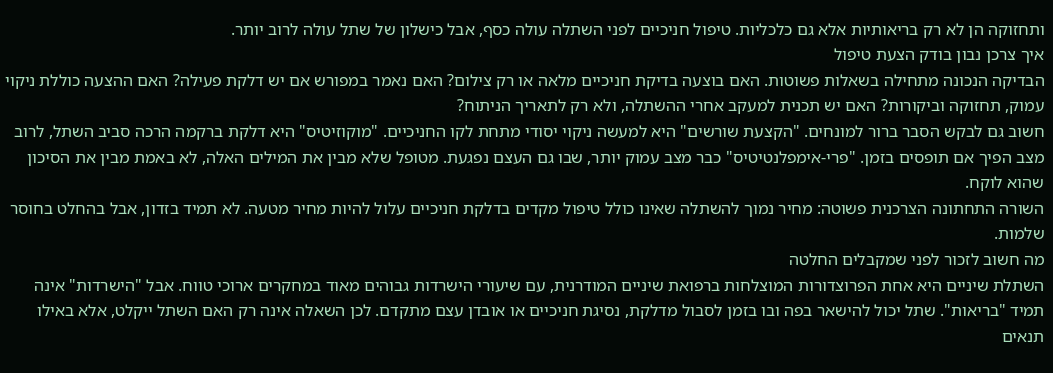ותחזוקה הן לא רק בריאותיות אלא גם כלכליות. טיפול חניכיים לפני השתלה עולה כסף, אבל כישלון של שתל עולה לרוב יותר.
איך צרכן נבון בודק הצעת טיפול
הבדיקה הנכונה מתחילה בשאלות פשוטות. האם בוצעה בדיקת חניכיים מלאה או רק צילום? האם נאמר במפורש אם יש דלקת פעילה? האם ההצעה כוללת ניקוי עמוק, תחזוקה וביקורות? האם יש תכנית למעקב אחרי ההשתלה, ולא רק לתאריך הניתוח?
חשוב גם לבקש הסבר ברור למונחים. "הקצעת שורשים" היא למעשה ניקוי יסודי מתחת לקו החניכיים. "מוקוזיטיס" היא דלקת ברקמה הרכה סביב השתל, לרוב מצב הפיך אם תופסים בזמן. "פרי-אימפלנטיטיס" כבר מצב עמוק יותר, שבו גם העצם נפגעת. מטופל שלא מבין את המילים האלה, לא באמת מבין את הסיכון שהוא לוקח.
השורה התחתונה הצרכנית פשוטה: מחיר נמוך להשתלה שאינו כולל טיפול מקדים בדלקת חניכיים עלול להיות מחיר מטעה. לא תמיד בזדון, אבל בהחלט בחוסר שלמות.
מה חשוב לזכור לפני שמקבלים החלטה
השתלת שיניים היא אחת הפרוצדורות המוצלחות ברפואת שיניים המודרנית, עם שיעורי הישרדות גבוהים מאוד במחקרים ארוכי טווח. אבל "הישרדות" אינה תמיד "בריאות". שתל יכול להישאר בפה ובו בזמן לסבול מדלקת, נסיגת חניכיים או אובדן עצם מתקדם. לכן השאלה אינה רק האם השתל ייקלט, אלא באילו תנאים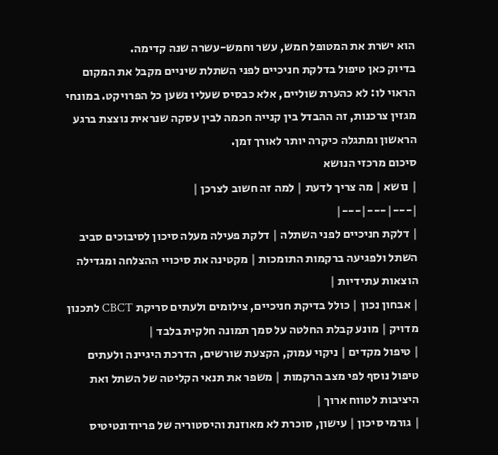הוא ישרת את המטופל חמש, עשר וחמש-עשרה שנה קדימה.
בדיוק כאן טיפול בדלקת חניכיים לפני השתלת שיניים מקבל את המקום הראוי לו: לא כהערת שוליים, אלא כבסיס שעליו נשען כל הפרויקט. במונחי מגזין צרכנות, זה ההבדל בין קנייה חכמה לבין עסקה שנראית נוצצת ברגע הראשון ומתגלה כיקרה יותר לאורך זמן.
סיכום מרכזי הנושא
| נושא | מה צריך לדעת | למה זה חשוב לצרכן |
|---|---|---|
| דלקת חניכיים לפני השתלה | דלקת פעילה מעלה סיכון לסיבוכים סביב השתל ולפגיעה ברקמות התומכות | מקטינה את סיכויי ההצלחה ומגדילה הוצאות עתידיות |
| אבחון נכון | כולל בדיקת חניכיים, צילומים ולעתים סריקת CBCT לתכנון מדויק | מונע קבלת החלטה על סמך תמונה חלקית בלבד |
| טיפול מקדים | ניקוי עמוק, הקצעת שורשים, הדרכת היגיינה ולעתים טיפול נוסף לפי מצב הרקמות | משפר את תנאי הקליטה של השתל ואת היציבות לטווח ארוך |
| גורמי סיכון | עישון, סוכרת לא מאוזנת והיסטוריה של פריודונטיטיס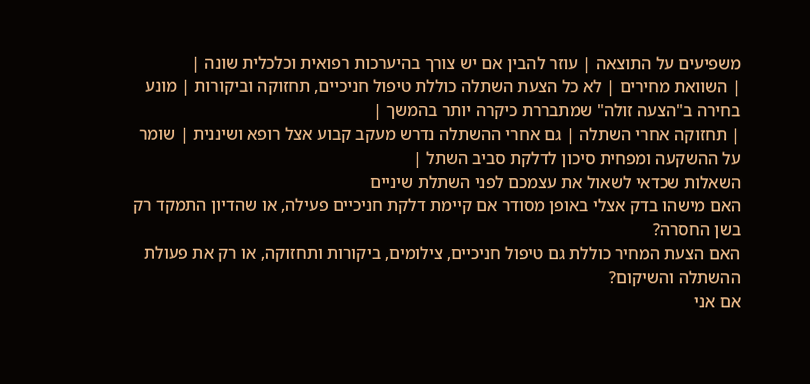משפיעים על התוצאה | עוזר להבין אם יש צורך בהיערכות רפואית וכלכלית שונה |
| השוואת מחירים | לא כל הצעת השתלה כוללת טיפול חניכיים, תחזוקה וביקורות | מונע בחירה ב"הצעה זולה" שמתבררת כיקרה יותר בהמשך |
| תחזוקה אחרי השתלה | גם אחרי ההשתלה נדרש מעקב קבוע אצל רופא ושיננית | שומר על ההשקעה ומפחית סיכון לדלקת סביב השתל |
השאלות שכדאי לשאול את עצמכם לפני השתלת שיניים
האם מישהו בדק אצלי באופן מסודר אם קיימת דלקת חניכיים פעילה, או שהדיון התמקד רק בשן החסרה?
האם הצעת המחיר כוללת גם טיפול חניכיים, צילומים, ביקורות ותחזוקה, או רק את פעולת ההשתלה והשיקום?
אם אני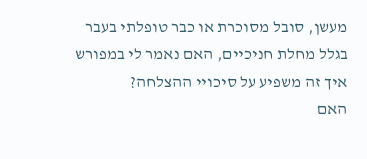מעשן, סובל מסוכרת או כבר טופלתי בעבר בגלל מחלת חניכיים, האם נאמר לי במפורש איך זה משפיע על סיכויי ההצלחה?
האם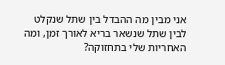אני מבין מה ההבדל בין שתל שנקלט לבין שתל שנשאר בריא לאורך זמן, ומה האחריות שלי בתחזוקה?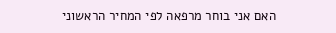האם אני בוחר מרפאה לפי המחיר הראשוני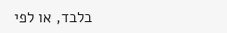בלבד, או לפי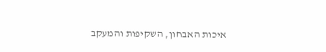איכות האבחון, השקיפות והמעקב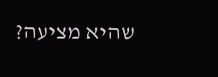שהיא מציעה?